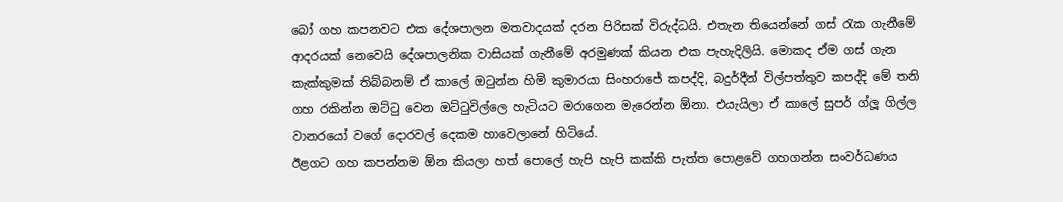බෝ ගහ කපනවට එක දේශපාලන මතවාදයක් දරන පිරිසක් විරුද්ධයි. එතැන තියෙන්නේ ගස් රැක ගැනීමේ ආදරයක් නෙවෙයි දේශපාලනික වාසියක් ගැනීමේ අරමුණක් කියන එක පැහැදිලියි. මොකද ඒම ගස් ගැන කැක්කුමක් තිබ්බනම් ඒ කාලේ ඔටුන්න හිමි කුමාරයා සිංහරාජේ කපද්දි, බදුර්දීන් විල්පත්තුව කපද්දි මේ තනි ගහ රකින්න ඔට්ටු වෙන ඔට්ටුවිල්ලෙ හැටියට මරාගෙන මැරෙන්න ඕනා. එයැයිලා ඒ කාලේ සුපර් ග්ලූ ගිල්ල වානරයෝ වගේ දොරවල් දෙකම හාවෙලානේ හිටියේ.
ඊළගට ගහ කපන්නම ඕන කියලා හත් පොලේ හැපි හැපි කක්කි පැත්ත පොළවේ ගහගන්න සංවර්ධණය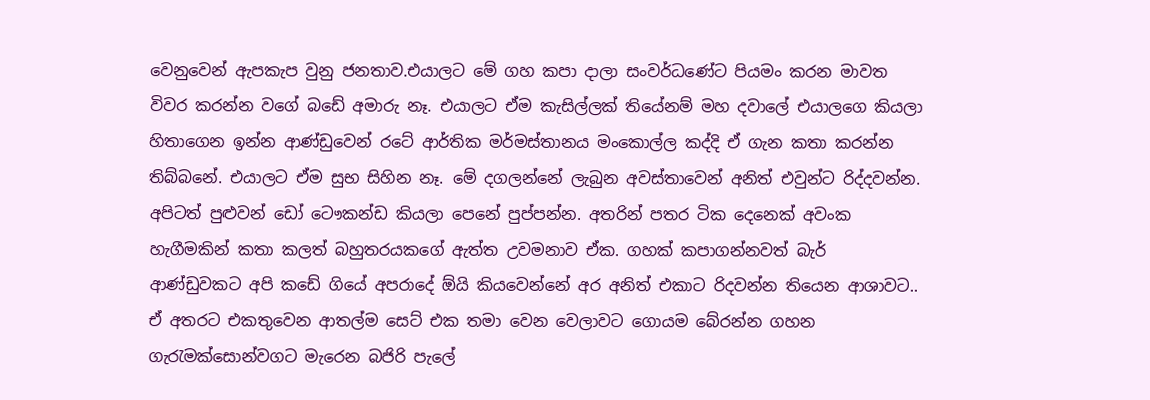වෙනුවෙන් ඇපකැප වුනු ජනතාව.එයාලට මේ ගහ කපා දාලා සංවර්ධණේට පියමං කරන මාවත විවර කරන්න වගේ බඩේ අමාරු නෑ. එයාලට ඒම කැසිල්ලක් තියේනම් මහ දවාලේ එයාලගෙ කියලා හිතාගෙන ඉන්න ආණ්ඩුවෙන් රටේ ආර්තික මර්මස්තානය මංකොල්ල කද්දි ඒ ගැන කතා කරන්න තිබ්බනේ. එයාලට ඒම සුභ සිහින නෑ. මේ දගලන්නේ ලැබුන අවස්තාවෙන් අනිත් එවුන්ට රිද්දවන්න. අපිටත් පුළුවන් ඩෝ ටෞකන්ඩ කියලා පෙනේ පුප්පන්න. අතරින් පතර ටික දෙනෙක් අවංක හැගීමකින් කතා කලත් බහුතරයකගේ ඇත්ත උවමනාව ඒක. ගහක් කපාගන්නවත් බැර් ආණ්ඩුවකට අපි කඩේ ගියේ අපරාදේ ඕයි කියවෙන්නේ අර අනිත් එකාට රිදවන්න තියෙන ආශාවට..
ඒ අතරට එකතුවෙන ආතල්ම සෙට් එක තමා වෙන වෙලාවට ගොයම බේරන්න ගහන ගැරැමක්සොන්වගට මැරෙන බජිරි පැලේ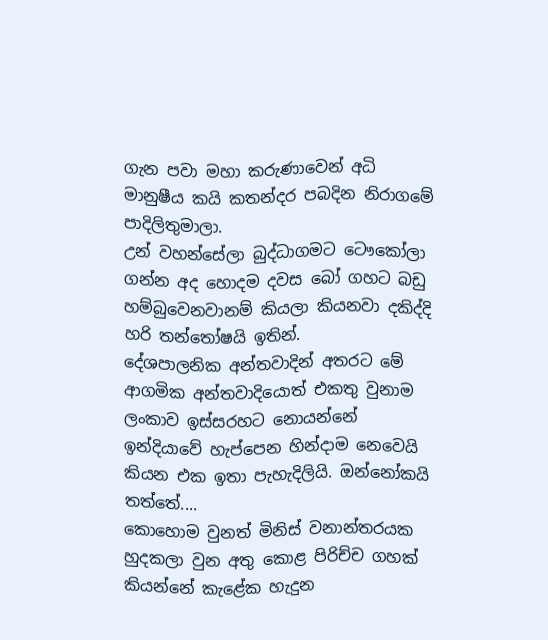ගැන පවා මහා කරුණාවෙන් අධි මානුෂීය කයි කතන්දර පබදින නිරාගමේ පාදිලිතුමාලා.
උන් වහන්සේලා බුද්ධාගමට ටෞකෝලා ගන්න අද හොදම දවස බෝ ගහට බඩු හම්බුවෙනවානම් කියලා කියනවා දකිද්දි හරි තන්තෝෂයි ඉතින්.
දේශපාලනික අන්තවාදින් අතරට මේ ආගමික අන්තවාදියොත් එකතු වුනාම ලංකාව ඉස්සරහට නොයන්නේ ඉන්දියාවේ හැප්පෙන හින්දාම නෙවෙයි කියන එක ඉතා පැහැදිලියි. ඔන්නෝකයි තත්තේ....
කොහොම වුනත් මිනිස් වනාන්තරයක හුදකලා වුන අතු කොළ පිරිච්ච ගහක් කියන්නේ කැළේක හැදුන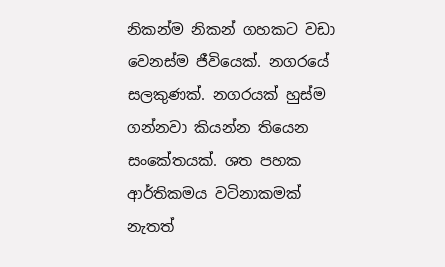නිකන්ම නිකන් ගහකට වඩා වෙනස්ම ජීවියෙක්. නගරයේ සලකුණක්. නගරයක් හුස්ම ගන්නවා කියන්න තියෙන සංකේතයක්. ශත පහක ආර්තිකමය වටිනාකමක් නැතත්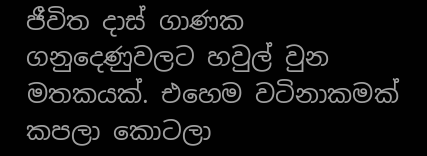ජීවිත දාස් ගාණක ගනුදෙණුවලට හවුල් වුන මතකයක්. එහෙම වටිනාකමක් කපලා කොටලා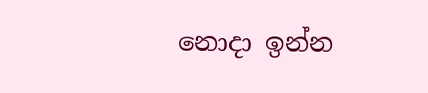නොදා ඉන්න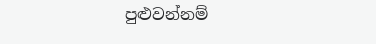පුළුවන්නම්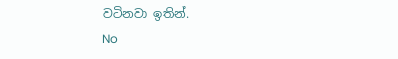වටිනවා ඉතින්.
No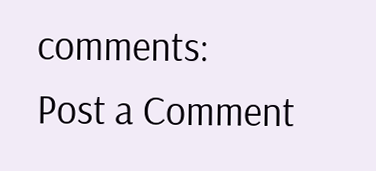comments:
Post a Comment